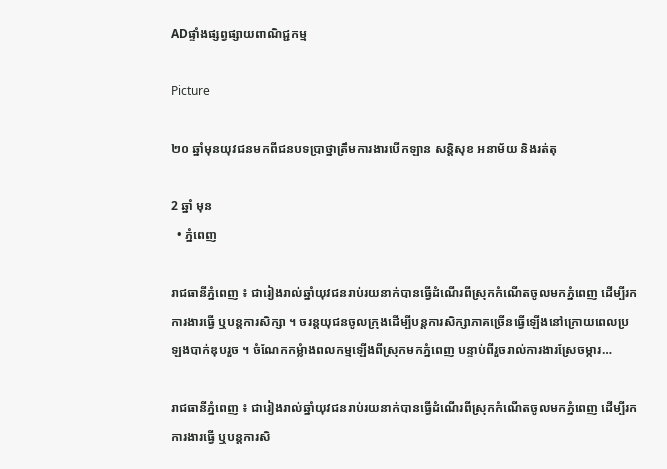ADផ្ទាំងផ្សព្វផ្សាយពាណិជ្ជកម្ម

Picture

២០ ឆ្នាំមុនយុវជនមកពីជនបទប្រាថ្នាត្រឹមការងារបើកឡាន សន្តិសុខ អនាម័យ និងរត់តុ

2 ឆ្នាំ មុន
  • ភ្នំពេញ

រាជធានីភ្នំពេញ ៖ ជារៀងរាល់ឆ្នាំយុវជនរាប់រយនាក់បានធ្វើដំណើរពីស្រុកកំណើតចូលមកភ្នំពេញ ដើម្បីរកការងារធ្វើ ឬបន្តការសិក្សា ។ ចរន្តយុជនចូលក្រុងដើម្បីបន្តការសិក្សាភាគច្រើនធ្វើឡើងនៅក្រោយពេលប្រឡងបាក់ឌុបរួច ។ ចំណែកកម្លំាងពលកម្មឡើងពីស្រុកមកភ្នំពេញ បន្ទាប់ពីរួចរាល់ការងារស្រែចម្ការ…

រាជធានីភ្នំពេញ ៖ ជារៀងរាល់ឆ្នាំយុវជនរាប់រយនាក់បានធ្វើដំណើរពីស្រុកកំណើតចូលមកភ្នំពេញ ដើម្បីរកការងារធ្វើ ឬបន្តការសិ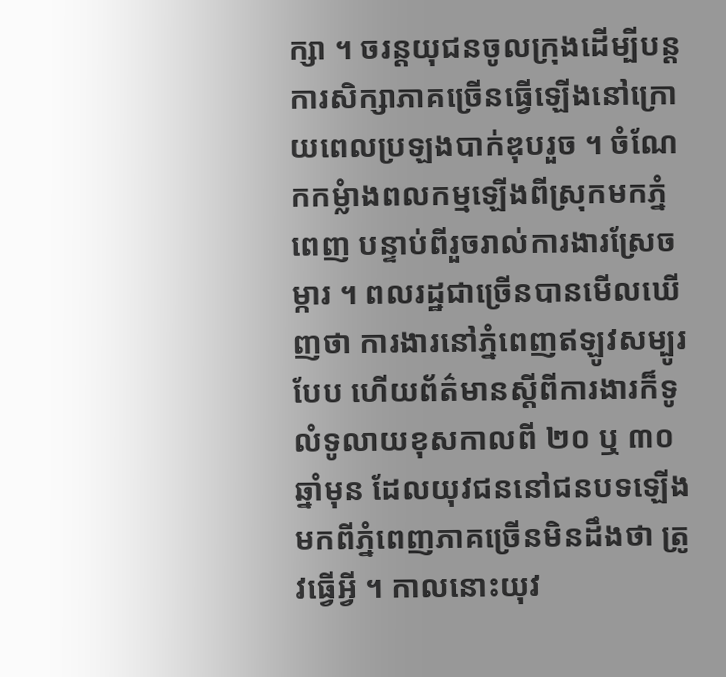ក្សា ។ ចរន្តយុជនចូលក្រុងដើម្បីបន្តការសិក្សាភាគច្រើនធ្វើឡើងនៅក្រោយពេលប្រឡងបាក់ឌុបរួច ។ ចំណែកកម្លំាងពលកម្មឡើងពីស្រុកមកភ្នំពេញ បន្ទាប់ពីរួចរាល់ការងារស្រែចម្ការ ។ ពលរដ្ឋជាច្រើនបានមើលឃើញថា ការងារនៅភ្នំពេញឥឡូវសម្បូរបែប ហើយព័ត៌មានស្តីពីការងារក៏ទូលំទូលាយខុសកាលពី ២០ ឬ ៣០ ឆ្នាំមុន ដែលយុវជននៅជនបទឡើងមកពីភ្នំពេញភាគច្រើនមិនដឹងថា ត្រូវធ្វើអ្វី ។ កាលនោះយុវ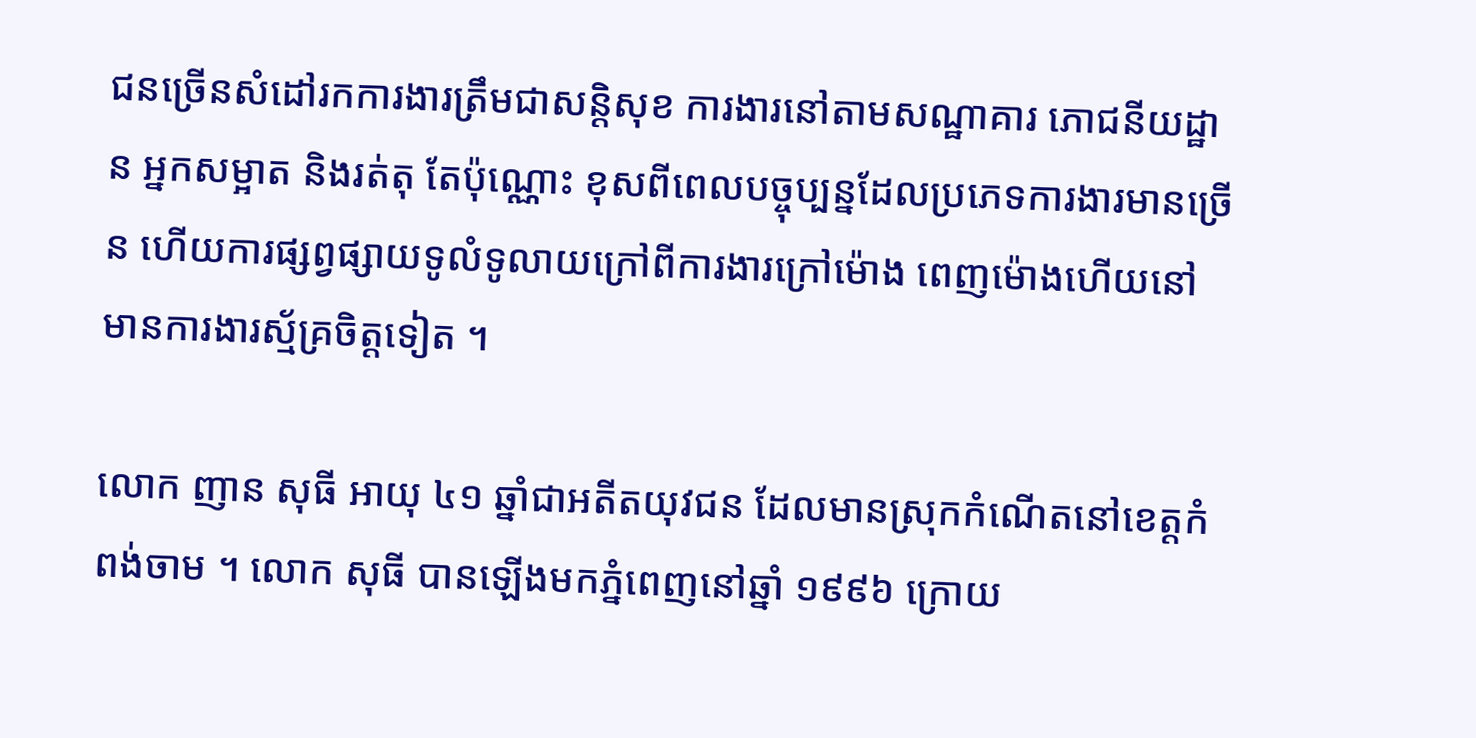ជនច្រើនសំដៅរកការងារត្រឹមជាសន្តិសុខ ការងារនៅតាមសណ្ឋាគារ ភោជនីយដ្ឋាន អ្នកសម្អាត និងរត់តុ តែប៉ុណ្ណោះ ខុសពីពេលបច្ចុប្បន្នដែលប្រភេទការងារមានច្រើន ហើយការផ្សព្វផ្សាយទូលំទូលាយក្រៅពីការងារក្រៅម៉ោង ពេញម៉ោងហើយនៅមានការងារស្ម័គ្រចិត្តទៀត ។

លោក ញាន សុធី អាយុ ៤១ ឆ្នាំជាអតីតយុវជន ដែលមានស្រុកកំណើតនៅខេត្តកំពង់ចាម ។ លោក សុធី បានឡើងមកភ្នំពេញនៅឆ្នាំ ១៩៩៦ ក្រោយ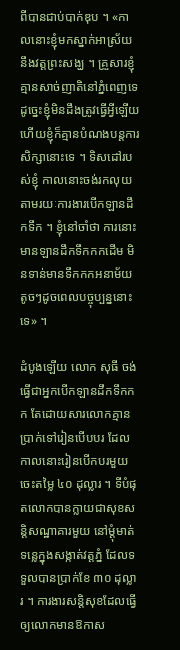ពីបានជាប់បាក់ឌុប ។ «កាលនោះខ្ញុំមកស្នាក់អាស្រ័យនឹងវត្តព្រះសង្ឃ ។ គ្រួសារខ្ញុំគ្មានសាច់ញាតិនៅភ្នំពេញទេ ដូច្នេះខ្ញុំមិនដឹងត្រូវធ្វើអ្វីឡើយ ហើយខ្ញុំក៏គ្មានបំណងបន្តការសិក្សានោះទេ ។ ទិសដៅរបស់ខ្ញុំ កាលនោះចង់រកលុយតាមរយៈការងារបើកឡានដឹកទឹក ។ ខ្ញុំនៅចាំថា ការនោះមានឡានដឹកទឹកកកដើម មិនទាន់មានទឹកកកអនាម័យតូចៗដូចពេលបច្ចុប្បន្ននោះទេ» ។

ដំបូងឡើយ លោក សុធី ចង់ធ្វើជាអ្នកបើកឡានដឹកទឹកកក តែដោយសារលោកគ្មានប្រាក់ទៅរៀនបើបបរ ដែលកាលនោះរៀនបើកបរមួយចេះតម្លៃ ៤០ ដុល្លារ ។ ទីបំផុតលោកបានក្លាយជាសុខសន្តិសណ្ឋាគារមួយ នៅម្តុំមាត់ទន្លេក្នុងសង្កាត់វត្តភ្នំ ដែលទទួលបានប្រាក់ខែ ៣០ ដុល្លារ ។ ការងារសន្តិសុខដែលធ្វើឲ្យលោកមានឱកាស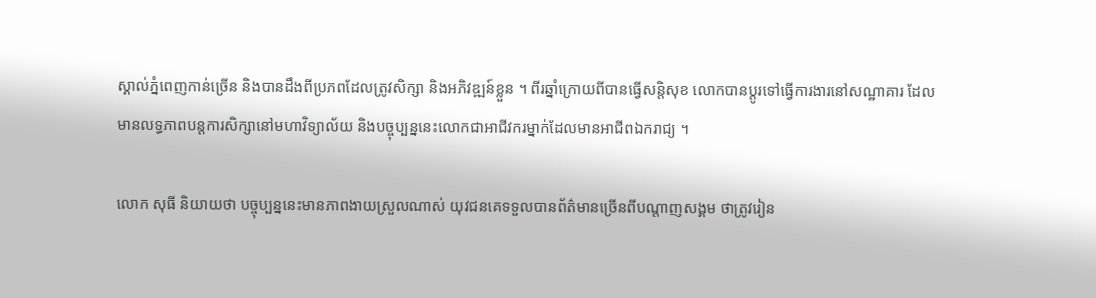ស្គាល់ភ្នំពេញកាន់ច្រើន និងបានដឹងពីប្រភពដែលត្រូវសិក្សា និងអភិវឌ្ឍន៍ខ្លួន ។ ពីរឆ្នាំក្រោយពីបានធ្វើសន្តិសុខ លោកបានប្តូរទៅធ្វើការងារនៅសណ្ឋាគារ ដែលមានលទ្ធភាពបន្តការសិក្សានៅមហាវិទ្យាល័យ និងបច្ចុប្បន្ននេះលោកជាអាជីវករម្នាក់ដែលមានអាជីពឯករាជ្យ ។

លោក សុធី និយាយថា បច្ចុប្បន្ននេះមានភាពងាយស្រួលណាស់ យុវជនគេទទួលបានព័ត៌មានច្រើនពីបណ្តាញសង្គម ថាត្រូវរៀន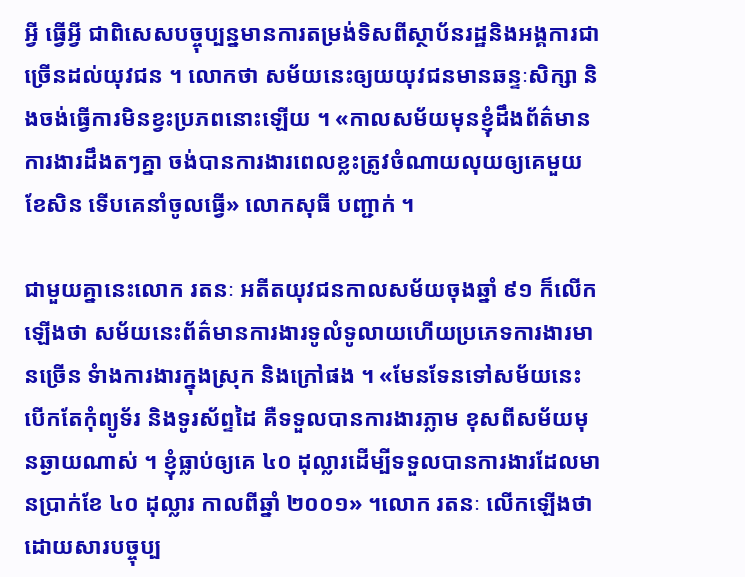អ្វី ធ្វើអ្វី ជាពិសេសបច្ចុប្បន្នមានការតម្រង់ទិសពីស្ថាប័នរដ្ឋនិងអង្គការជាច្រើនដល់យុវជន ។ លោកថា សម័យនេះឲ្យយយុវជនមានឆន្ទៈសិក្សា និងចង់ធ្វើការមិនខ្វះប្រភពនោះឡើយ ។ «កាលសម័យមុនខ្ញុំដឹងព័ត៌មានការងារដឹងតៗគ្នា ចង់បានការងារពេលខ្លះត្រូវចំណាយលុយឲ្យគេមួយខែសិន ទើបគេនាំចូលធ្វើ» លោកសុធី បញ្ជាក់ ។

ជាមួយគ្នានេះលោក រតនៈ អតីតយុវជនកាលសម័យចុងឆ្នាំ ៩១ ក៏លើកឡើងថា សម័យនេះព័ត៌មានការងារទូលំទូលាយហើយប្រភេទការងារមានច្រើន ទំាងការងារក្នុងស្រុក និងក្រៅផង ។ «មែនទែនទៅសម័យនេះ បើកតែកុំព្យូទ័រ និងទូរស័ព្ទដៃ គឺទទួលបានការងារភ្លាម ខុសពីសម័យមុនឆ្ងាយណាស់ ។ ខ្ញុំធ្លាប់ឲ្យគេ ៤០ ដុល្លារដើម្បីទទួលបានការងារដែលមានប្រាក់ខែ ៤០ ដុល្លារ កាលពីឆ្នាំ ២០០១» ។លោក រតនៈ លើកឡើងថា ដោយសារបច្ចុប្ប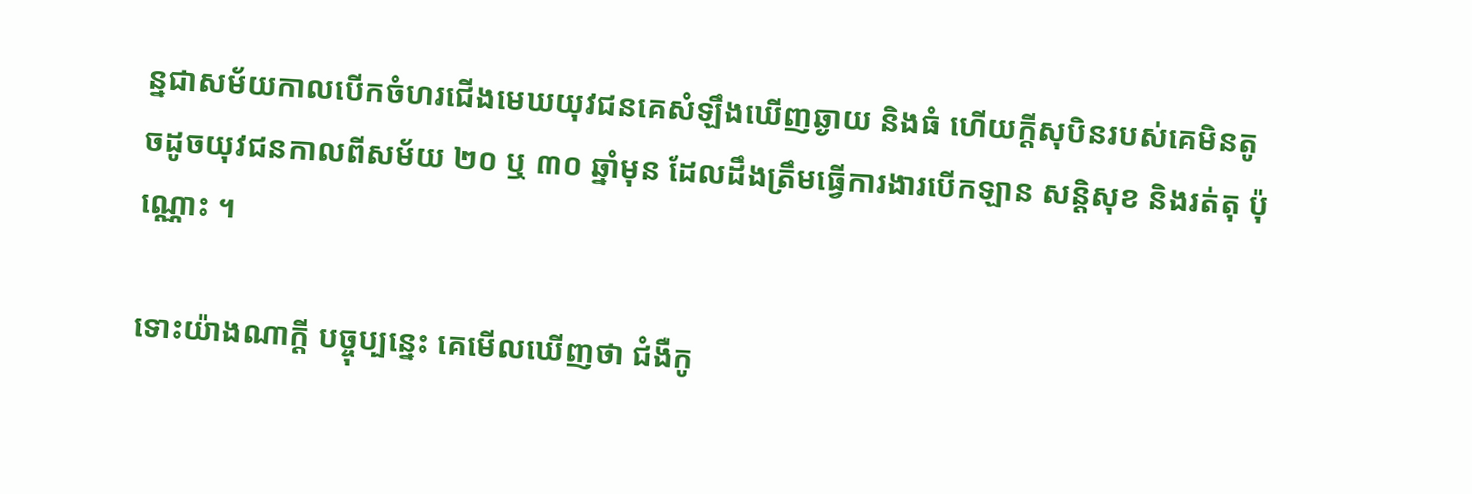ន្នជាសម័យកាលបើកចំហរជើងមេឃយុវជនគេសំឡឹងឃើញឆ្ងាយ និងធំ ហើយក្តីសុបិនរបស់គេមិនតូចដូចយុវជនកាលពីសម័យ ២០ ឬ ៣០ ឆ្នាំមុន ដែលដឹងត្រឹមធ្វើការងារបើកឡាន សន្តិសុខ និងរត់តុ ប៉ុណ្ណោះ ។

ទោះយ៉ាងណាក្តី បច្ចុប្បន្នេះ គេមើលឃើញថា ជំងឺកូ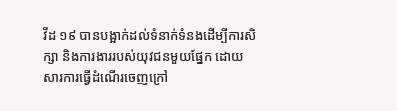វីដ ១៩ បានបង្អាក់ដល់ទំនាក់ទំនងដើម្បីការសិក្សា និងការងាររបស់យុវជនមួយផ្នែក ដោយសារការធ្វើដំណើរចេញក្រៅ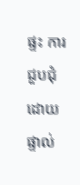ផ្ទះ ការជួបជុំដោយផ្ទាល់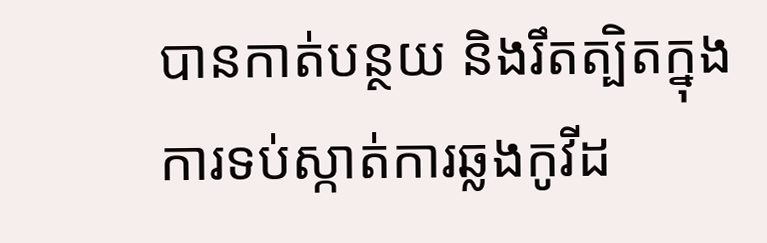បានកាត់បន្ថយ និងរឹតត្បិតក្នុងការទប់ស្កាត់ការឆ្លងកូវីដ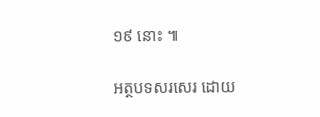១៩ នោះ ៕

អត្ថបទសរសេរ ដោយ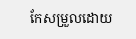កែសម្រួលដោយ